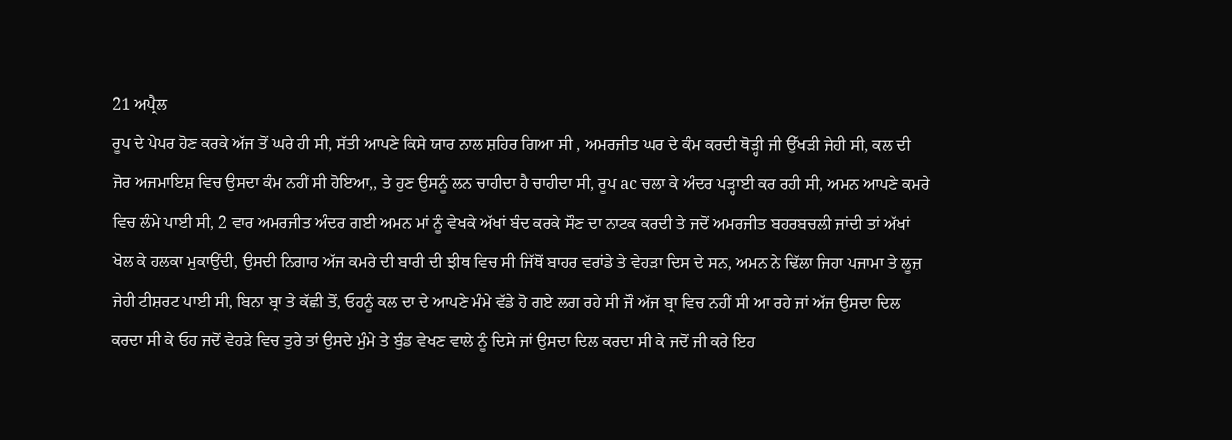21 ਅਪ੍ਰੈਲ
ਰੂਪ ਦੇ ਪੇਪਰ ਹੋਣ ਕਰਕੇ ਅੱਜ ਤੋਂ ਘਰੇ ਹੀ ਸੀ, ਸੱਤੀ ਆਪਣੇ ਕਿਸੇ ਯਾਰ ਨਾਲ ਸ਼ਹਿਰ ਗਿਆ ਸੀ , ਅਮਰਜੀਤ ਘਰ ਦੇ ਕੰਮ ਕਰਦੀ ਥੋੜ੍ਹੀ ਜੀ ਉੱਖੜੀ ਜੇਹੀ ਸੀ, ਕਲ ਦੀ ਜੋਰ ਅਜਮਾਇਸ਼ ਵਿਚ ਉਸਦਾ ਕੰਮ ਨਹੀਂ ਸੀ ਹੋਇਆ,, ਤੇ ਹੁਣ ਉਸਨੂੰ ਲਨ ਚਾਹੀਦਾ ਹੈ ਚਾਹੀਦਾ ਸੀ, ਰੂਪ ac ਚਲਾ ਕੇ ਅੰਦਰ ਪੜ੍ਹਾਈ ਕਰ ਰਹੀ ਸੀ, ਅਮਨ ਆਪਣੇ ਕਮਰੇ ਵਿਚ ਲੰਮੇ ਪਾਈ ਸੀ, 2 ਵਾਰ ਅਮਰਜੀਤ ਅੰਦਰ ਗਈ ਅਮਨ ਮਾਂ ਨੂੰ ਵੇਖਕੇ ਅੱਖਾਂ ਬੰਦ ਕਰਕੇ ਸੌਣ ਦਾ ਨਾਟਕ ਕਰਦੀ ਤੇ ਜਦੋਂ ਅਮਰਜੀਤ ਬਹਰਬਚਲੀ ਜਾਂਦੀ ਤਾਂ ਅੱਖਾਂ ਖੋਲ ਕੇ ਹਲਕਾ ਮੁਕਾਉਂਦੀ, ਉਸਦੀ ਨਿਗਾਹ ਅੱਜ ਕਮਰੇ ਦੀ ਬਾਰੀ ਦੀ ਝੀਥ ਵਿਚ ਸੀ ਜਿੱਥੋਂ ਬਾਹਰ ਵਰਾਂਡੇ ਤੇ ਵੇਹੜਾ ਦਿਸ ਦੇ ਸਨ, ਅਮਨ ਨੇ ਢਿੱਲਾ ਜਿਹਾ ਪਜਾਮਾ ਤੇ ਲੂਜ਼ ਜੇਹੀ ਟੀਸ਼ਰਟ ਪਾਈ ਸੀ, ਬਿਨਾ ਬ੍ਰਾ ਤੇ ਕੱਛੀ ਤੋਂ, ਓਹਨੂੰ ਕਲ ਦਾ ਦੇ ਆਪਣੇ ਮੰਮੇ ਵੱਡੇ ਹੋ ਗਏ ਲਗ ਰਹੇ ਸੀ ਜੌ ਅੱਜ ਬ੍ਰਾ ਵਿਚ ਨਹੀਂ ਸੀ ਆ ਰਹੇ ਜਾਂ ਅੱਜ ਉਸਦਾ ਦਿਲ ਕਰਦਾ ਸੀ ਕੇ ਓਹ ਜਦੋਂ ਵੇਹੜੇ ਵਿਚ ਤੁਰੇ ਤਾਂ ਉਸਦੇ ਮੁੰਮੇ ਤੇ ਬੁੰਡ ਵੇਖਣ ਵਾਲੇ ਨੂੰ ਦਿਸੇ ਜਾਂ ਉਸਦਾ ਦਿਲ ਕਰਦਾ ਸੀ ਕੇ ਜਦੋਂ ਜੀ ਕਰੇ ਇਹ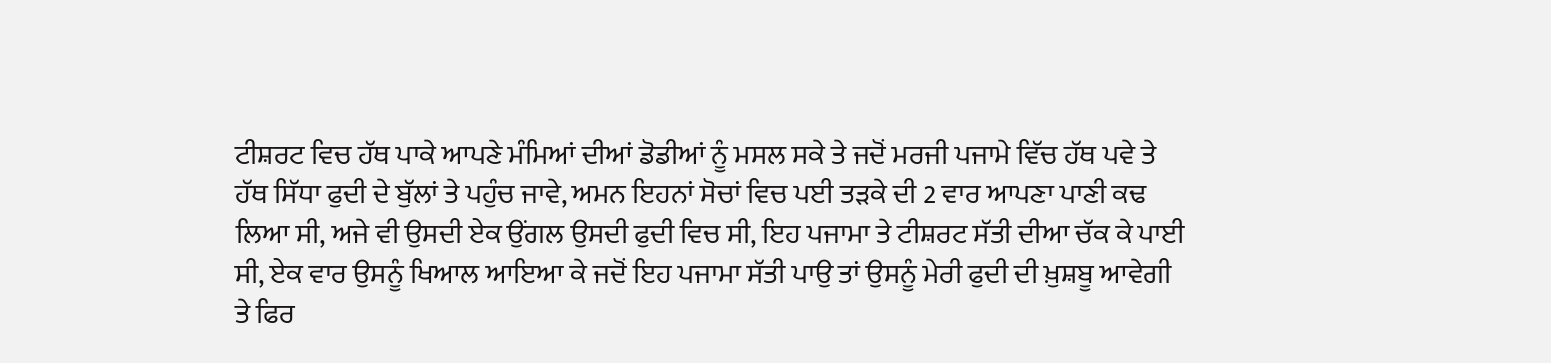ਟੀਸ਼ਰਟ ਵਿਚ ਹੱਥ ਪਾਕੇ ਆਪਣੇ ਮੰਮਿਆਂ ਦੀਆਂ ਡੋਡੀਆਂ ਨੂੰ ਮਸਲ ਸਕੇ ਤੇ ਜਦੋਂ ਮਰਜੀ ਪਜਾਮੇ ਵਿੱਚ ਹੱਥ ਪਵੇ ਤੇ ਹੱਥ ਸਿੱਧਾ ਫੁਦੀ ਦੇ ਬੁੱਲਾਂ ਤੇ ਪਹੁੰਚ ਜਾਵੇ, ਅਮਨ ਇਹਨਾਂ ਸੋਚਾਂ ਵਿਚ ਪਈ ਤੜਕੇ ਦੀ 2 ਵਾਰ ਆਪਣਾ ਪਾਣੀ ਕਢ ਲਿਆ ਸੀ, ਅਜੇ ਵੀ ਉਸਦੀ ਏਕ ਉਂਗਲ ਉਸਦੀ ਫੁਦੀ ਵਿਚ ਸੀ, ਇਹ ਪਜਾਮਾ ਤੇ ਟੀਸ਼ਰਟ ਸੱਤੀ ਦੀਆ ਚੱਕ ਕੇ ਪਾਈ ਸੀ, ਏਕ ਵਾਰ ਉਸਨੂੰ ਖਿਆਲ ਆਇਆ ਕੇ ਜਦੋਂ ਇਹ ਪਜਾਮਾ ਸੱਤੀ ਪਾਉ ਤਾਂ ਉਸਨੂੰ ਮੇਰੀ ਫੁਦੀ ਦੀ ਖ਼ੁਸ਼ਬੂ ਆਵੇਗੀ ਤੇ ਫਿਰ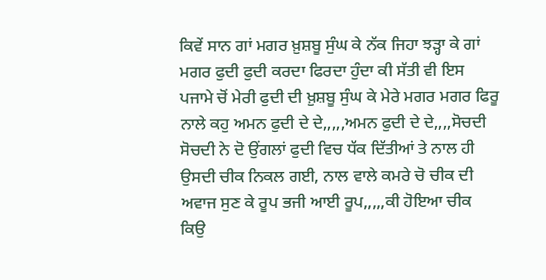ਕਿਵੇਂ ਸਾਨ ਗਾਂ ਮਗਰ ਖ਼ੁਸ਼ਬੂ ਸੁੰਘ ਕੇ ਨੱਕ ਜਿਹਾ ਝੜ੍ਹਾ ਕੇ ਗਾਂ ਮਗਰ ਫੁਦੀ ਫੁਦੀ ਕਰਦਾ ਫਿਰਦਾ ਹੁੰਦਾ ਕੀ ਸੱਤੀ ਵੀ ਇਸ ਪਜਾਮੇ ਚੋਂ ਮੇਰੀ ਫੁਦੀ ਦੀ ਖ਼ੁਸ਼ਬੂ ਸੁੰਘ ਕੇ ਮੇਰੇ ਮਗਰ ਮਗਰ ਫਿਰੂ ਨਾਲੇ ਕਹੁ ਅਮਨ ਫੁਦੀ ਦੇ ਦੇ,,,,,ਅਮਨ ਫੁਦੀ ਦੇ ਦੇ,,,,ਸੋਚਦੀ ਸੋਚਦੀ ਨੇ ਦੋ ਉਂਗਲਾਂ ਫੁਦੀ ਵਿਚ ਧੱਕ ਦਿੱਤੀਆਂ ਤੇ ਨਾਲ ਹੀ ਉਸਦੀ ਚੀਕ ਨਿਕਲ ਗਈ, ਨਾਲ ਵਾਲੇ ਕਮਰੇ ਚੋ ਚੀਕ ਦੀ ਅਵਾਜ ਸੁਣ ਕੇ ਰੂਪ ਭਜੀ ਆਈ ਰੂਪ,,,,,ਕੀ ਹੋਇਆ ਚੀਕ ਕਿਉ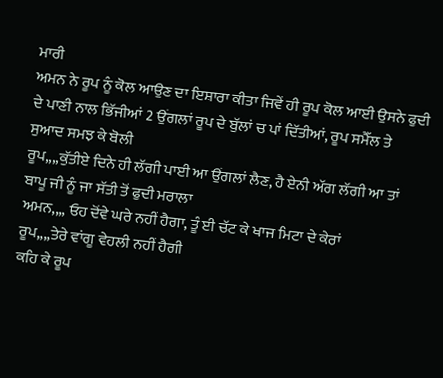ਮਾਰੀ
ਅਮਨ ਨੇ ਰੂਪ ਨੂੰ ਕੋਲ ਆਉਣ ਦਾ ਇਸ਼ਾਰਾ ਕੀਤਾ ਜਿਵੇਂ ਹੀ ਰੂਪ ਕੋਲ ਆਈ ਉਸਨੇ ਫੁਦੀ ਦੇ ਪਾਣੀ ਨਾਲ ਭਿੱਜੀਆਂ 2 ਉਂਗਲਾਂ ਰੂਪ ਦੇ ਬੁੱਲਾਂ ਚ ਪਾਂ ਦਿੱਤੀਆਂ, ਰੂਪ ਸਮੈੱਲ ਤੇ ਸੁਆਦ ਸਮਝ ਕੇ ਬੋਲੀ
ਰੂਪ,,,,ਕੁੱਤੀਏ ਦਿਨੇ ਹੀ ਲੱਗੀ ਪਾਈ ਆ ਉਂਗਲਾਂ ਲੈਣ, ਹੈ ਏਨੀ ਅੱਗ ਲੱਗੀ ਆ ਤਾਂ ਬਾਪੂ ਜੀ ਨੂੰ ਜਾ ਸੱਤੀ ਤੋਂ ਫੁਦੀ ਮਰਾਲਾ
ਅਮਨ,,,, ਓਹ ਦੋਂਵੇ ਘਰੇ ਨਹੀਂ ਹੈਗਾ, ਤੂੰ ਈ ਚੱਟ ਕੇ ਖਾਜ ਮਿਟਾ ਦੇ ਕੇਰਾਂ
ਰੂਪ,,,,ਤੇਰੇ ਵਾਂਗੂ ਵੇਹਲੀ ਨਹੀਂ ਹੈਗੀ
ਕਹਿ ਕੇ ਰੂਪ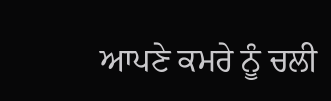ਆਪਣੇ ਕਮਰੇ ਨੂੰ ਚਲੀ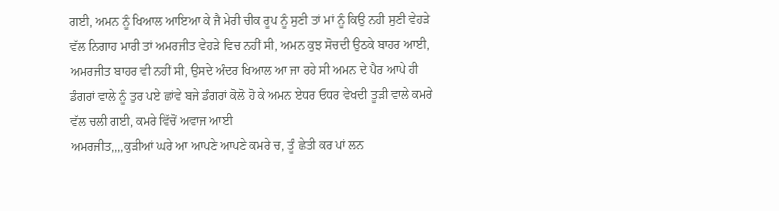ਗਈ, ਅਮਨ ਨੂੰ ਖਿਆਲ ਆਇਆ ਕੇ ਜੈ ਮੇਰੀ ਚੀਕ ਰੂਪ ਨੂੰ ਸੁਣੀ ਤਾਂ ਮਾਂ ਨੂੰ ਕਿਉ ਨਹੀ ਸੁਣੀ ਵੇਹੜੇ ਵੱਲ ਨਿਗਾਹ ਮਾਰੀ ਤਾਂ ਅਮਰਜੀਤ ਵੇਹੜੇ ਵਿਚ ਨਹੀਂ ਸੀ, ਅਮਨ ਕੁਝ ਸੋਚਦੀ ਉਠਕੇ ਬਾਹਰ ਆਈ, ਅਮਰਜੀਤ ਬਾਹਰ ਵੀ ਨਹੀਂ ਸੀ, ਉਸਦੇ ਅੰਦਰ ਖਿਆਲ ਆ ਜਾ ਰਹੇ ਸੀ ਅਮਨ ਦੇ ਪੈਰ ਆਪੇ ਹੀ ਡੰਗਰਾਂ ਵਾਲੇ ਨੂੰ ਤੁਰ ਪਏ ਛਾਂਵੇ ਬਜੇ ਡੰਗਰਾਂ ਕੋਲੋ ਹੋ ਕੇ ਅਮਨ ਏਧਰ ਓਧਰ ਵੇਖਦੀ ਤੂੜੀ ਵਾਲੇ ਕਮਰੇ ਵੱਲ ਚਲੀ ਗਈ, ਕਮਰੇ ਵਿੱਚੋਂ ਅਵਾਜ ਆਈ
ਅਮਰਜੀਤ,,,,ਕੁੜੀਆਂ ਘਰੇ ਆ ਆਪਣੇ ਆਪਣੇ ਕਮਰੇ ਚ, ਤੂੰ ਛੇਤੀ ਕਰ ਪਾਂ ਲਨ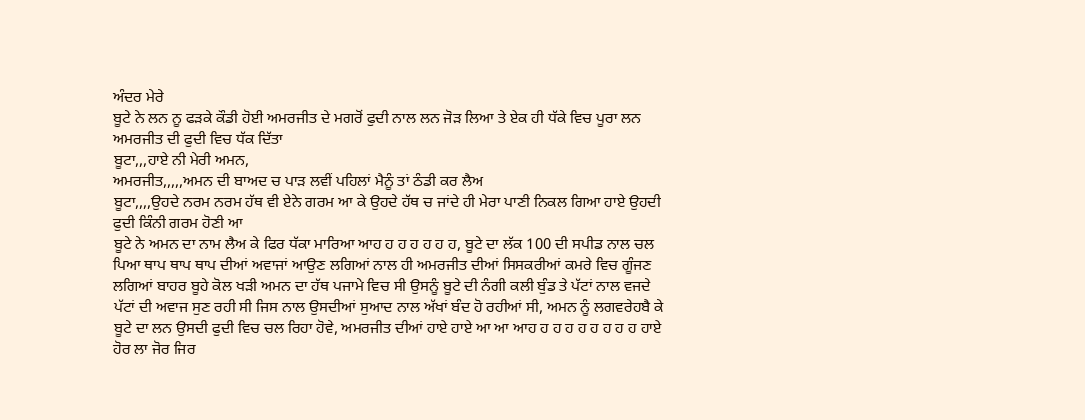ਅੰਦਰ ਮੇਰੇ
ਬੂਟੇ ਨੇ ਲਨ ਨੂ ਫੜਕੇ ਕੌਡੀ ਹੋਈ ਅਮਰਜੀਤ ਦੇ ਮਗਰੋਂ ਫੁਦੀ ਨਾਲ ਲਨ ਜੋੜ ਲਿਆ ਤੇ ਏਕ ਹੀ ਧੱਕੇ ਵਿਚ ਪੂਰਾ ਲਨ ਅਮਰਜੀਤ ਦੀ ਫੁਦੀ ਵਿਚ ਧੱਕ ਦਿੱਤਾ
ਬੂਟਾ,,,ਹਾਏ ਨੀ ਮੇਰੀ ਅਮਨ,
ਅਮਰਜੀਤ,,,,,ਅਮਨ ਦੀ ਬਾਅਦ ਚ ਪਾੜ ਲਵੀਂ ਪਹਿਲਾਂ ਮੈਨੂੰ ਤਾਂ ਠੰਡੀ ਕਰ ਲੈਅ
ਬੂਟਾ,,,,ਉਹਦੇ ਨਰਮ ਨਰਮ ਹੱਥ ਵੀ ਏਨੇ ਗਰਮ ਆ ਕੇ ਉਹਦੇ ਹੱਥ ਚ ਜਾਂਦੇ ਹੀ ਮੇਰਾ ਪਾਣੀ ਨਿਕਲ ਗਿਆ ਹਾਏ ਉਹਦੀ ਫੁਦੀ ਕਿੰਨੀ ਗਰਮ ਹੋਣੀ ਆ
ਬੂਟੇ ਨੇ ਅਮਨ ਦਾ ਨਾਮ ਲੈਅ ਕੇ ਫਿਰ ਧੱਕਾ ਮਾਰਿਆ ਆਹ ਹ ਹ ਹ ਹ ਹ ਹ, ਬੂਟੇ ਦਾ ਲੱਕ 100 ਦੀ ਸਪੀਡ ਨਾਲ ਚਲ ਪਿਆ ਥਾਪ ਥਾਪ ਥਾਪ ਦੀਆਂ ਅਵਾਜਾਂ ਆਉਣ ਲਗਿਆਂ ਨਾਲ ਹੀ ਅਮਰਜੀਤ ਦੀਆਂ ਸਿਸਕਰੀਆਂ ਕਮਰੇ ਵਿਚ ਗੂੰਜਣ ਲਗਿਆਂ ਬਾਹਰ ਬੂਹੇ ਕੋਲ ਖੜੀ ਅਮਨ ਦਾ ਹੱਥ ਪਜਾਮੇ ਵਿਚ ਸੀ ਉਸਨੂੰ ਬੂਟੇ ਦੀ ਨੰਗੀ ਕਲੀ ਬੁੰਡ ਤੇ ਪੱਟਾਂ ਨਾਲ ਵਜਦੇ ਪੱਟਾਂ ਦੀ ਅਵਾਜ ਸੁਣ ਰਹੀ ਸੀ ਜਿਸ ਨਾਲ ਉਸਦੀਆਂ ਸੁਆਦ ਨਾਲ ਅੱਖਾਂ ਬੰਦ ਹੋ ਰਹੀਆਂ ਸੀ, ਅਮਨ ਨੂੰ ਲਗਵਰੇਹਬੈ ਕੇ ਬੂਟੇ ਦਾ ਲਨ ਉਸਦੀ ਫੁਦੀ ਵਿਚ ਚਲ ਰਿਹਾ ਹੋਵੇ, ਅਮਰਜੀਤ ਦੀਆਂ ਹਾਏ ਹਾਏ ਆ ਆ ਆਹ ਹ ਹ ਹ ਹ ਹ ਹ ਹ ਹ ਹਾਏ ਹੋਰ ਲਾ ਜੋਰ ਜਿਰ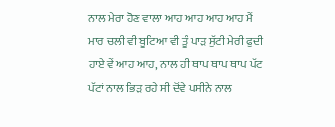ਨਾਲ ਮੇਰਾ ਹੋਣ ਵਾਲਾ ਆਹ ਆਹ ਆਹ ਆਹ ਮੈਂ ਮਾਰ ਚਲੀ ਵੀ ਬੂਟਿਆ ਵੀ ਤੂੰ ਪਾੜ ਸੁੱਟੀ ਮੇਰੀ ਫੁਦੀ ਹਾਏ ਵੇਂ ਆਹ ਆਹ, ਨਾਲ ਹੀ ਥਾਪ ਥਾਪ ਥਾਪ ਪੱਟ ਪੱਟਾਂ ਨਾਲ ਭਿੜ ਰਹੇ ਸੀ ਦੋਂਵੇ ਪਸੀਨੇ ਨਾਲ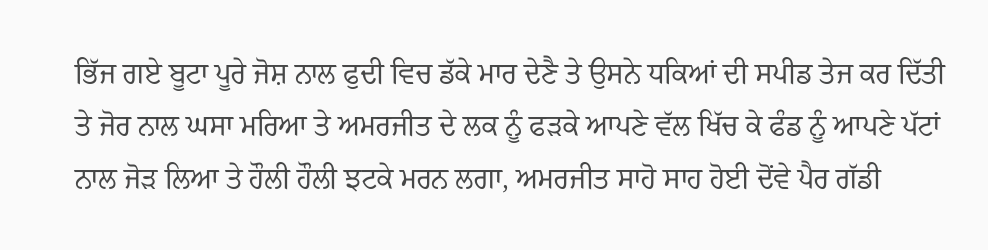ਭਿੱਜ ਗਏ ਬੂਟਾ ਪੂਰੇ ਜੋਸ਼ ਨਾਲ ਫੁਦੀ ਵਿਚ ਡੱਕੇ ਮਾਰ ਦੇਣੈ ਤੇ ਉਸਨੇ ਧਕਿਆਂ ਦੀ ਸਪੀਡ ਤੇਜ ਕਰ ਦਿੱਤੀ ਤੇ ਜੋਰ ਨਾਲ ਘਸਾ ਮਰਿਆ ਤੇ ਅਮਰਜੀਤ ਦੇ ਲਕ ਨੂੰ ਫੜਕੇ ਆਪਣੇ ਵੱਲ ਖਿੱਚ ਕੇ ਫੰਡ ਨੂੰ ਆਪਣੇ ਪੱਟਾਂ ਨਾਲ ਜੋੜ ਲਿਆ ਤੇ ਹੌਲੀ ਹੌਲੀ ਝਟਕੇ ਮਰਨ ਲਗਾ, ਅਮਰਜੀਤ ਸਾਹੋ ਸਾਹ ਹੋਈ ਦੋਂਵੇ ਪੈਰ ਗੱਡੀ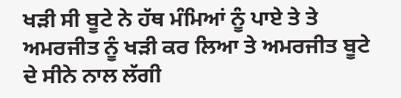ਖੜੀ ਸੀ ਬੂਟੇ ਨੇ ਹੱਥ ਮੰਮਿਆਂ ਨੂੰ ਪਾਏ ਤੇ ਤੇ ਅਮਰਜੀਤ ਨੂੰ ਖੜੀ ਕਰ ਲਿਆ ਤੇ ਅਮਰਜੀਤ ਬੂਟੇ ਦੇ ਸੀਨੇ ਨਾਲ ਲੱਗੀ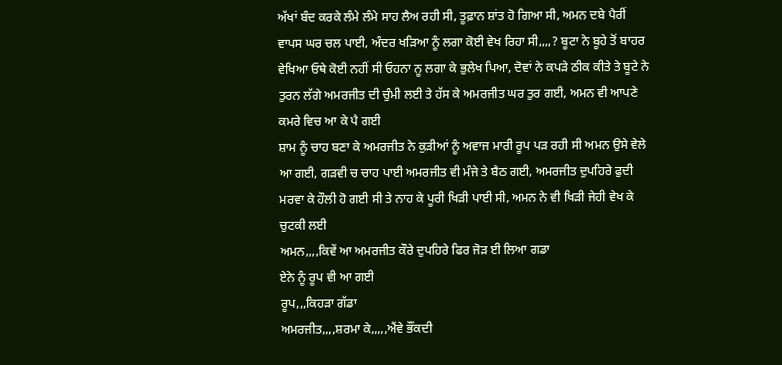ਅੱਖਾਂ ਬੰਦ ਕਰਕੇ ਲੰਮੇ ਲੰਮੇ ਸਾਹ ਲੈਅ ਰਹੀ ਸੀ, ਤੂਫ਼ਾਨ ਸ਼ਾਂਤ ਹੋ ਗਿਆ ਸੀ, ਅਮਨ ਦਬੇ ਪੈਰੀਂ ਵਾਪਸ ਘਰ ਚਲ ਪਾਈ, ਅੰਦਰ ਖੜਿਆ ਨੂੰ ਲਗਾ ਕੋਈ ਵੇਖ ਰਿਹਾ ਸੀ,,,,? ਬੂਟਾ ਨੇ ਬੂਹੇ ਤੋਂ ਬਾਹਰ ਵੇਖਿਆ ਓਥੇ ਕੋਈ ਨਹੀਂ ਸੀ ਓਹਨਾ ਨੂ ਲਗਾ ਕੇ ਭੁਲੇਖ ਪਿਆ, ਦੋਵਾਂ ਨੇ ਕਪੜੇ ਠੀਕ ਕੀਤੇ ਤੇ ਬੂਟੇ ਨੇ ਤੁਰਨ ਲੱਗੇ ਅਮਰਜੀਤ ਦੀ ਚੁੰਮੀ ਲਈ ਤੇ ਹੱਸ ਕੇ ਅਮਰਜੀਤ ਘਰ ਤੁਰ ਗਈ, ਅਮਨ ਵੀ ਆਪਣੇ ਕਮਰੇ ਵਿਚ ਆ ਕੇ ਪੈ ਗਈ
ਸ਼ਾਮ ਨੂੰ ਚਾਹ ਬਣਾ ਕੇ ਅਮਰਜੀਤ ਨੇ ਕੁੜੀਆਂ ਨੂੰ ਅਵਾਜ ਮਾਰੀ ਰੂਪ ਪੜ ਰਹੀ ਸੀ ਅਮਨ ਉਸੇ ਵੇਲੇ ਆ ਗਈ, ਗੜਵੀ ਚ ਚਾਹ ਪਾਈ ਅਮਰਜੀਤ ਵੀ ਮੰਜੇ ਤੇ ਬੈਠ ਗਈ, ਅਮਰਜੀਤ ਦੁਪਹਿਰੇ ਫੁਦੀ ਮਰਵਾ ਕੇ ਹੌਲੀ ਹੋ ਗਈ ਸੀ ਤੇ ਨਾਹ ਕੇ ਪੂਰੀ ਖਿੜੀ ਪਾਈ ਸੀ, ਅਮਨ ਨੇ ਵੀ ਖਿੜੀ ਜੇਹੀ ਵੇਖ ਕੇ ਚੁਟਕੀ ਲਈ
ਅਮਨ,,,,ਕਿਵੇਂ ਆ ਅਮਰਜੀਤ ਕੌਰੇ ਦੁਪਹਿਰੇ ਫਿਰ ਜੋੜ ਈ ਲਿਆ ਗਡਾ
ਏਨੇ ਨੂੰ ਰੂਪ ਵੀ ਆ ਗਈ
ਰੂਪ,,,ਕਿਹੜਾ ਗੱਡਾ
ਅਮਰਜੀਤ,,,,ਸ਼ਰਮਾ ਕੇ,,,,,ਐਂਵੇ ਭੌਂਕਦੀ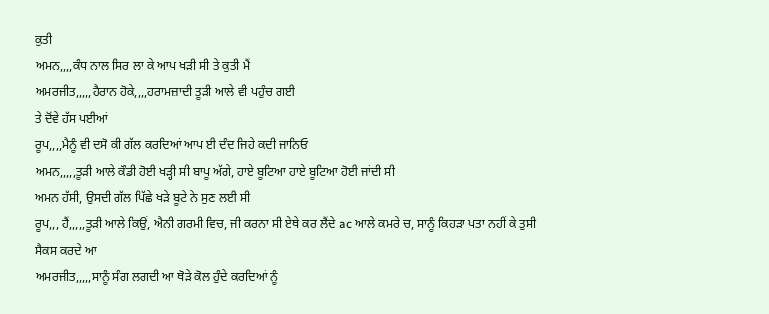ਕੁਤੀ
ਅਮਨ,,,,ਕੰਧ ਨਾਲ ਸਿਰ ਲਾ ਕੇ ਆਪ ਖੜੀ ਸੀ ਤੇ ਕੁਤੀ ਮੈਂ
ਅਮਰਜੀਤ,,,,,ਹੈਰਾਨ ਹੋਕੇ,,,,ਹਰਾਮਜ਼ਾਦੀ ਤੂੜੀ ਆਲੇ ਵੀ ਪਹੁੰਚ ਗਈ
ਤੇ ਦੋਂਵੇ ਹੱਸ ਪਈਆਂ
ਰੂਪ,,,,ਮੈਨੂੰ ਵੀ ਦਸੋ ਕੀ ਗੱਲ ਕਰਦਿਆਂ ਆਪ ਈ ਦੰਦ ਜਿਹੇ ਕਦੀ ਜਾਨਿਓ
ਅਮਨ,,,,,ਤੂੜੀ ਆਲੇ ਕੌਡੀ ਹੋਈ ਖੜ੍ਹੀ ਸੀ ਬਾਪੂ ਅੱਗੇ, ਹਾਏ ਬੂਟਿਆ ਹਾਏ ਬੂਟਿਆ ਹੋਈ ਜਾਂਦੀ ਸੀ
ਅਮਨ ਹੱਸੀ, ਉਸਦੀ ਗੱਲ ਪਿੱਛੇ ਖੜੇ ਬੂਟੇ ਨੇ ਸੁਣ ਲਈ ਸੀ
ਰੂਪ,,, ਹੈਂ,,,,,ਤੂੜੀ ਆਲੇ ਕਿਉਂ, ਐਨੀ ਗਰਮੀ ਵਿਚ, ਜੀ ਕਰਨਾ ਸੀ ਏਥੇ ਕਰ ਲੈਂਦੇ ac ਆਲੇ ਕਮਰੇ ਚ, ਸਾਨੂੰ ਕਿਹੜਾ ਪਤਾ ਨਹੀਂ ਕੇ ਤੁਸੀ ਸੈਕਸ ਕਰਦੇ ਆ
ਅਮਰਜੀਤ,,,,,ਸਾਨੂੰ ਸੰਗ ਲਗਦੀ ਆ ਥੋੜੇ ਕੋਲ ਹੁੰਦੇ ਕਰਦਿਆਂ ਨੂੰ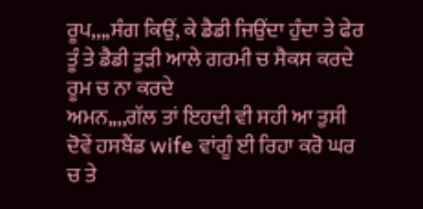ਰੂਪ,,,,ਸੰਗ ਕਿਉਂ, ਕੇ ਡੈਡੀ ਜਿਉਂਦਾ ਹੁੰਦਾ ਤੇ ਫੇਰ ਤੂੰ ਤੇ ਡੈਡੀ ਤੂੜੀ ਆਲੇ ਗਰਮੀ ਚ ਸੈਕਸ ਕਰਦੇ ਰੂਮ ਚ ਨਾ ਕਰਦੇ
ਅਮਨ,,,,ਗੱਲ ਤਾਂ ਇਹਦੀ ਵੀ ਸਹੀ ਆ ਤੁਸੀ ਦੋਵੇਂ ਹਸਬੈਂਡ wife ਵਾਂਗੂੰ ਈ ਰਿਹਾ ਕਰੋ ਘਰ ਚ ਤੇ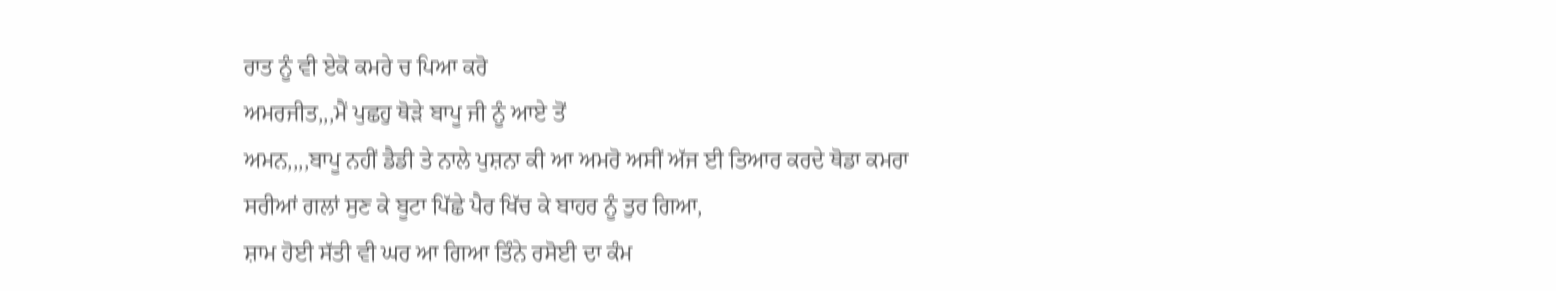ਰਾਤ ਨੂੰ ਵੀ ਏਕੋ ਕਮਰੇ ਚ ਪਿਆ ਕਰੋ
ਅਮਰਜੀਤ,,,ਮੈਂ ਪੁਛਹੁ ਥੋੜੇ ਬਾਪੂ ਜੀ ਨੂੰ ਆਏ ਤੋਂ
ਅਮਨ,,,,ਬਾਪੂ ਨਹੀਂ ਡੈਡੀ ਤੇ ਨਾਲੇ ਪੁਸ਼ਨਾ ਕੀ ਆ ਅਮਰੋ ਅਸੀਂ ਅੱਜ ਈ ਤਿਆਰ ਕਰਦੇ ਥੋਡਾ ਕਮਰਾ
ਸਰੀਆਂ ਗਲਾਂ ਸੁਣ ਕੇ ਬੂਟਾ ਪਿੱਛੇ ਪੈਰ ਖਿੱਚ ਕੇ ਬਾਹਰ ਨੂੰ ਤੁਰ ਗਿਆ,
ਸ਼ਾਮ ਹੋਈ ਸੱਤੀ ਵੀ ਘਰ ਆ ਗਿਆ ਤਿੰਨੇ ਰਸੋਈ ਦਾ ਕੰਮ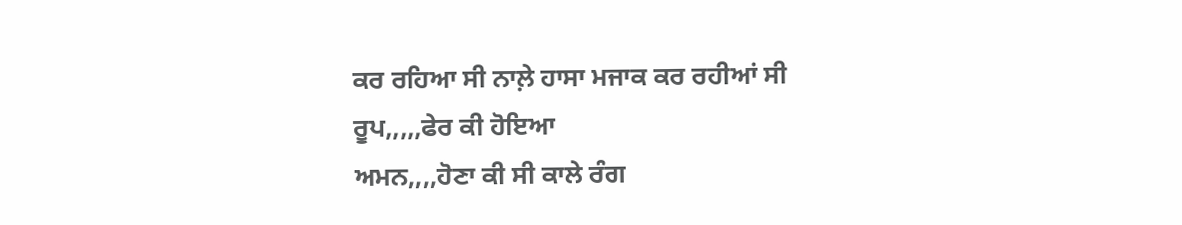ਕਰ ਰਹਿਆ ਸੀ ਨਾਲ਼ੇ ਹਾਸਾ ਮਜਾਕ ਕਰ ਰਹੀਆਂ ਸੀ
ਰੂਪ,,,,,ਫੇਰ ਕੀ ਹੋਇਆ
ਅਮਨ,,,,ਹੋਣਾ ਕੀ ਸੀ ਕਾਲੇ ਰੰਗ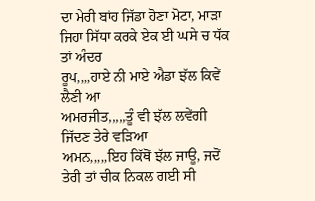ਦਾ ਮੇਰੀ ਬਾਂਹ ਜਿੱਡਾ ਹੋਣਾ ਮੋਟਾ, ਮਾੜਾ ਜਿਹਾ ਸਿੱਧਾ ਕਰਕੇ ਏਕ ਈ ਘਸੇ ਚ ਧੱਕ ਤਾਂ ਅੰਦਰ
ਰੂਪ,,,,ਹਾਏ ਨੀ ਮਾਏ ਐਡਾ ਝੱਲ ਕਿਵੇਂ ਲੈਣੀ ਆ
ਅਮਰਜੀਤ,,,,,ਤੂੰ ਵੀ ਝੱਲ ਲਵੇਂਗੀ ਜਿੱਦਣ ਤੇਰੇ ਵੜਿਆ
ਅਮਨ,,,,,ਇਹ ਕਿੱਥੋਂ ਝੱਲ ਜਾਊ, ਜਦੋਂ ਤੇਰੀ ਤਾਂ ਚੀਕ ਨਿਕਲ ਗਈ ਸੀ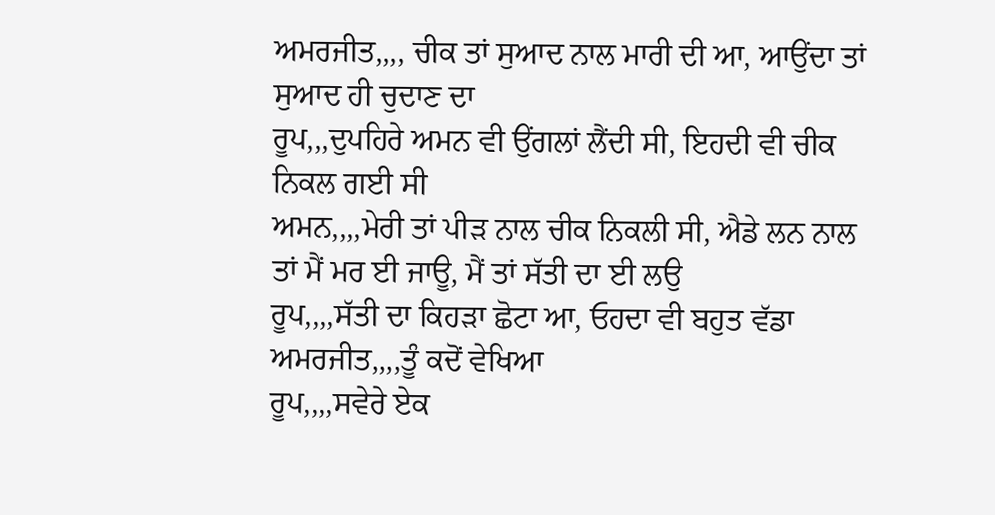ਅਮਰਜੀਤ,,,, ਚੀਕ ਤਾਂ ਸੁਆਦ ਨਾਲ ਮਾਰੀ ਦੀ ਆ, ਆਉਂਦਾ ਤਾਂ ਸੁਆਦ ਹੀ ਚੁਦਾਣ ਦਾ
ਰੂਪ,,,ਦੁਪਹਿਰੇ ਅਮਨ ਵੀ ਉਂਗਲਾਂ ਲੈਂਦੀ ਸੀ, ਇਹਦੀ ਵੀ ਚੀਕ ਨਿਕਲ ਗਈ ਸੀ
ਅਮਨ,,,,ਮੇਰੀ ਤਾਂ ਪੀੜ ਨਾਲ ਚੀਕ ਨਿਕਲੀ ਸੀ, ਐਡੇ ਲਨ ਨਾਲ ਤਾਂ ਮੈਂ ਮਰ ਈ ਜਾਊ, ਮੈਂ ਤਾਂ ਸੱਤੀ ਦਾ ਈ ਲਉ
ਰੂਪ,,,,ਸੱਤੀ ਦਾ ਕਿਹੜਾ ਛੋਟਾ ਆ, ਓਹਦਾ ਵੀ ਬਹੁਤ ਵੱਡਾ
ਅਮਰਜੀਤ,,,,ਤੂੰ ਕਦੋਂ ਵੇਖਿਆ
ਰੂਪ,,,,ਸਵੇਰੇ ਏਕ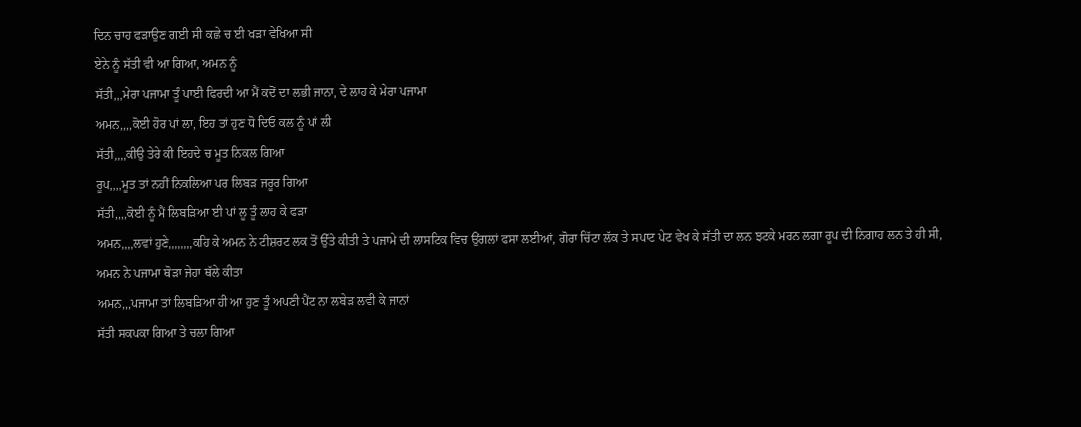ਦਿਨ ਚਾਹ ਫੜਾਉਣ ਗਈ ਸੀ ਕਛੇ ਚ ਈ ਖੜਾ ਵੇਖਿਆ ਸੀ
ਏਨੇ ਨੂੰ ਸੱਤੀ ਵੀ ਆ ਗਿਆ, ਅਮਨ ਨੂੰ
ਸੱਤੀ,,,ਮੇਰਾ ਪਜਾਮਾ ਤੂੰ ਪਾਈ ਫਿਰਦੀ ਆ ਮੈਂ ਕਦੋਂ ਦਾ ਲਭੀ ਜਾਨਾ, ਦੇ ਲਾਹ ਕੇ ਮੇਰਾ ਪਜਾਮਾ
ਅਮਨ,,,,ਕੋਈ ਹੋਰ ਪਾਂ ਲਾ, ਇਹ ਤਾਂ ਹੁਣ ਧੋ ਦਿਓ ਕਲ ਨੂੰ ਪਾਂ ਲੀ
ਸੱਤੀ,,,,ਕੀਉ ਤੇਰੇ ਕੀ ਇਹਦੇ ਚ ਮੂਤ ਨਿਕਲ ਗਿਆ
ਰੂਪ,,,,ਮੂਤ ਤਾਂ ਨਹੀਂ ਨਿਕਲਿਆ ਪਰ ਲਿਬੜ ਜਰੂਰ ਗਿਆ
ਸੱਤੀ,,,,ਕੋਈ ਨੂੰ ਮੈਂ ਲਿਬੜਿਆ ਈ ਪਾਂ ਲੂ ਤੂੰ ਲਾਹ ਕੇ ਫੜਾ
ਅਮਨ,,,,ਲਵਾਂ ਹੁਣੇ,,,,,,,,ਕਹਿ ਕੇ ਅਮਨ ਨੇ ਟੀਸ਼ਰਟ ਲਕ ਤੋਂ ਉੱਤੇ ਕੀਤੀ ਤੇ ਪਜਾਮੇ ਦੀ ਲਾਸਟਿਕ ਵਿਚ ਉਂਗਲਾਂ ਫਸਾ ਲਈਆਂ, ਗੋਰਾ ਚਿੱਟਾ ਲੱਕ ਤੇ ਸਪਾਟ ਪੇਟ ਵੇਖ ਕੇ ਸੱਤੀ ਦਾ ਲਨ ਝਟਕੇ ਮਰਨ ਲਗਾ ਰੂਪ ਦੀ ਨਿਗਾਹ ਲਨ ਤੇ ਹੀ ਸੀ, ਅਮਨ ਨੇ ਪਜਾਮਾ ਥੋੜਾ ਜੇਹਾ ਥੱਲੇ ਕੀਤਾ
ਅਮਨ,,,ਪਜਾਮਾ ਤਾਂ ਲਿਬੜਿਆ ਹੀ ਆ ਹੁਣ ਤੂੰ ਅਪਣੀ ਪੈਂਟ ਨਾ ਲਬੇੜ ਲਵੀ ਕੇ ਜਾਨਾਂ
ਸੱਤੀ ਸਕਪਕਾ ਗਿਆ ਤੇ ਚਲਾ ਗਿਆ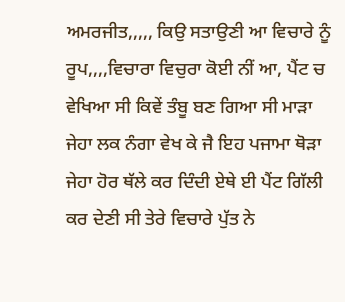ਅਮਰਜੀਤ,,,,, ਕਿਉ ਸਤਾਉਣੀ ਆ ਵਿਚਾਰੇ ਨੂੰ
ਰੂਪ,,,,ਵਿਚਾਰਾ ਵਿਚੁਰਾ ਕੋਈ ਨੀਂ ਆ, ਪੈਂਟ ਚ ਵੇਖਿਆ ਸੀ ਕਿਵੇਂ ਤੰਬੂ ਬਣ ਗਿਆ ਸੀ ਮਾੜਾ ਜੇਹਾ ਲਕ ਨੰਗਾ ਵੇਖ ਕੇ ਜੈ ਇਹ ਪਜਾਮਾ ਥੋੜਾ ਜੇਹਾ ਹੋਰ ਥੱਲੇ ਕਰ ਦਿੰਦੀ ਏਥੇ ਈ ਪੈਂਟ ਗਿੱਲੀ ਕਰ ਦੇਣੀ ਸੀ ਤੇਰੇ ਵਿਚਾਰੇ ਪੁੱਤ ਨੇ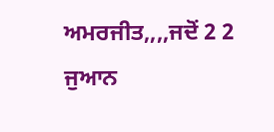ਅਮਰਜੀਤ,,,,ਜਦੋਂ 2 2 ਜੁਆਨ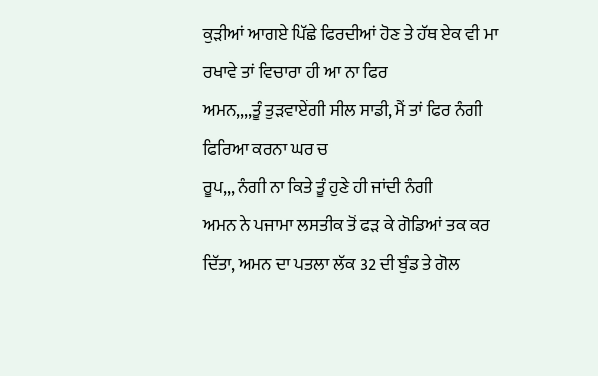ਕੁੜੀਆਂ ਆਗਏ ਪਿੱਛੇ ਫਿਰਦੀਆਂ ਹੋਣ ਤੇ ਹੱਥ ਏਕ ਵੀ ਮਾ ਰਖਾਵੇ ਤਾਂ ਵਿਚਾਰਾ ਹੀ ਆ ਨਾ ਫਿਰ
ਅਮਨ,,,,ਤੂੰ ਤੁੜਵਾਏਂਗੀ ਸੀਲ ਸਾਡੀ, ਮੈਂ ਤਾਂ ਫਿਰ ਨੰਗੀ ਫਿਰਿਆ ਕਰਨਾ ਘਰ ਚ
ਰੂਪ,,, ਨੰਗੀ ਨਾ ਕਿਤੇ ਤੂੰ ਹੁਣੇ ਹੀ ਜਾਂਦੀ ਨੰਗੀ
ਅਮਨ ਨੇ ਪਜਾਮਾ ਲਸਤੀਕ ਤੋਂ ਫੜ ਕੇ ਗੋਡਿਆਂ ਤਕ ਕਰ ਦਿੱਤਾ, ਅਮਨ ਦਾ ਪਤਲਾ ਲੱਕ 32 ਦੀ ਬੁੰਡ ਤੇ ਗੋਲ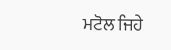ਮਟੋਲ ਜਿਹੇ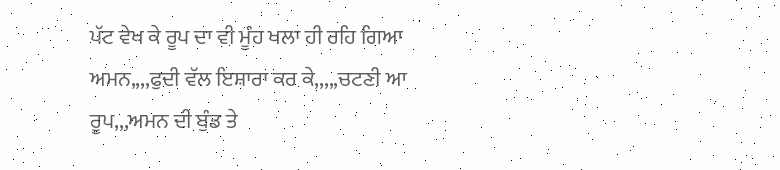ਪੱਟ ਵੇਖ ਕੇ ਰੂਪ ਦਾ ਵੀ ਮੂੰਹ ਖਲਾ ਹੀ ਰਹਿ ਗਿਆ
ਅਮਨ,,,,ਫੁਦੀ ਵੱਲ ਇਸ਼ਾਰਾ ਕਰ ਕੇ,,,,,ਚਟਣੀ ਆ
ਰੂਪ,,,ਅਮਨ ਦੀ ਬੁੰਡ ਤੇ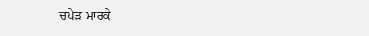ਚਪੇੜ ਮਾਰਕੇ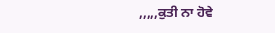,,,,,ਕੁਤੀ ਨਾ ਹੋਵੇ